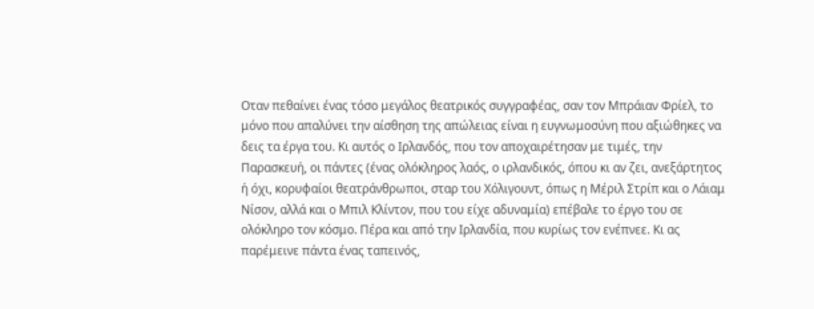Οταν πεθαίνει ένας τόσο μεγάλος θεατρικός συγγραφέας, σαν τον Μπράιαν Φρίελ, το μόνο που απαλύνει την αίσθηση της απώλειας είναι η ευγνωμοσύνη που αξιώθηκες να δεις τα έργα του. Κι αυτός ο Ιρλανδός, που τον αποχαιρέτησαν με τιμές, την Παρασκευή, οι πάντες (ένας ολόκληρος λαός, ο ιρλανδικός, όπου κι αν ζει, ανεξάρτητος ή όχι, κορυφαίοι θεατράνθρωποι, σταρ του Χόλιγουντ, όπως η Μέριλ Στρίπ και ο Λάιαμ Νίσον, αλλά και ο Μπιλ Κλίντον, που του είχε αδυναμία) επέβαλε το έργο του σε ολόκληρο τον κόσμο. Πέρα και από την Ιρλανδία, που κυρίως τον ενέπνεε. Κι ας παρέμεινε πάντα ένας ταπεινός,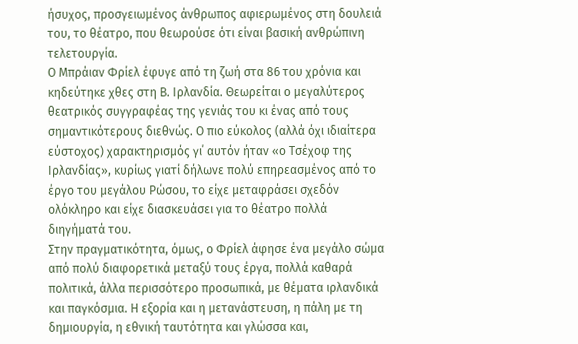ήσυχος, προσγειωμένος άνθρωπος αφιερωμένος στη δουλειά του, το θέατρο, που θεωρούσε ότι είναι βασική ανθρώπινη τελετουργία.
Ο Μπράιαν Φρίελ έφυγε από τη ζωή στα 86 του χρόνια και κηδεύτηκε χθες στη Β. Ιρλανδία. Θεωρείται ο μεγαλύτερος θεατρικός συγγραφέας της γενιάς του κι ένας από τους σημαντικότερους διεθνώς. Ο πιο εύκολος (αλλά όχι ιδιαίτερα εύστοχος) χαρακτηρισμός γι΄ αυτόν ήταν «ο Τσέχοφ της Ιρλανδίας», κυρίως γιατί δήλωνε πολύ επηρεασμένος από το έργο του μεγάλου Ρώσου, το είχε μεταφράσει σχεδόν ολόκληρο και είχε διασκευάσει για το θέατρο πολλά διηγήματά του.
Στην πραγματικότητα, όμως, ο Φρίελ άφησε ένα μεγάλο σώμα από πολύ διαφορετικά μεταξύ τους έργα, πολλά καθαρά πολιτικά, άλλα περισσότερο προσωπικά, με θέματα ιρλανδικά και παγκόσμια. Η εξορία και η μετανάστευση, η πάλη με τη δημιουργία, η εθνική ταυτότητα και γλώσσα και,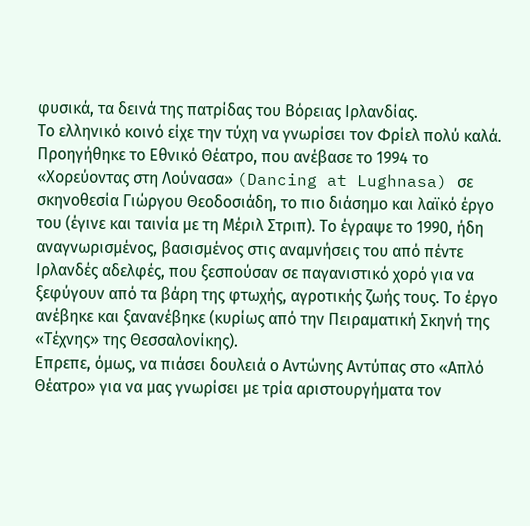φυσικά, τα δεινά της πατρίδας του Βόρειας Ιρλανδίας.
Το ελληνικό κοινό είχε την τύχη να γνωρίσει τον Φρίελ πολύ καλά. Προηγήθηκε το Εθνικό Θέατρο, που ανέβασε το 1994 το «Χορεύοντας στη Λούνασα» (Dancing at Lughnasa) σε σκηνοθεσία Γιώργου Θεοδοσιάδη, το πιο διάσημο και λαϊκό έργο του (έγινε και ταινία με τη Μέριλ Στριπ). Το έγραψε το 1990, ήδη αναγνωρισμένος, βασισμένος στις αναμνήσεις του από πέντε Ιρλανδές αδελφές, που ξεσπούσαν σε παγανιστικό χορό για να ξεφύγουν από τα βάρη της φτωχής, αγροτικής ζωής τους. Το έργο ανέβηκε και ξανανέβηκε (κυρίως από την Πειραματική Σκηνή της «Τέχνης» της Θεσσαλονίκης).
Επρεπε, όμως, να πιάσει δουλειά ο Αντώνης Αντύπας στο «Απλό Θέατρο» για να μας γνωρίσει με τρία αριστουργήματα τον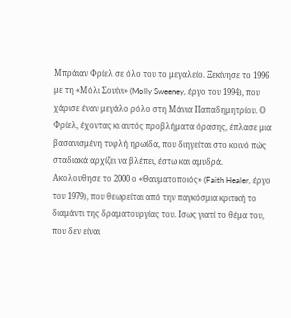Μπράιαν Φρίελ σε όλο του το μεγαλείο. Ξεκίνησε το 1996 με τη «Μόλι Σουίνι» (Molly Sweeney, έργο του 1994), που χάρισε έναν μεγάλο ρόλο στη Μάνια Παπαδημητρίου. Ο Φρίελ, έχοντας κι αυτός προβλήματα όρασης, έπλασε μια βασανισμένη τυφλή ηρωίδα, που διηγείται στο κοινό πώς σταδιακά αρχίζει να βλέπει, έστω και αμυδρά.
Ακολουθησε το 2000 ο «Θαυματοποιός» (Faith Healer, έργο του 1979), που θεωρείται από την παγκόσμια κριτική το διαμάντι της δραματουργίας του. Ισως γιατί το θέμα του, που δεν είναι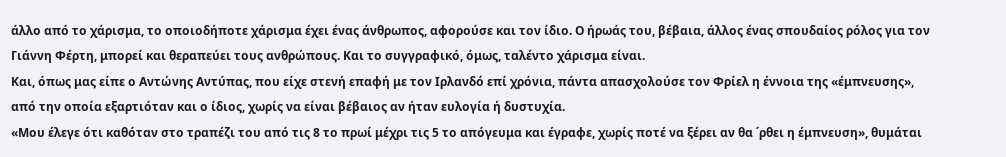άλλο από το χάρισμα, το οποιοδήποτε χάρισμα έχει ένας άνθρωπος, αφορούσε και τον ίδιο. Ο ήρωάς του, βέβαια, άλλος ένας σπουδαίος ρόλος για τον Γιάννη Φέρτη, μπορεί και θεραπεύει τους ανθρώπους. Και το συγγραφικό, όμως, ταλέντο χάρισμα είναι.
Και, όπως μας είπε ο Αντώνης Αντύπας, που είχε στενή επαφή με τον Ιρλανδό επί χρόνια, πάντα απασχολούσε τον Φρίελ η έννοια της «έμπνευσης», από την οποία εξαρτιόταν και ο ίδιος, χωρίς να είναι βέβαιος αν ήταν ευλογία ή δυστυχία.
«Μου έλεγε ότι καθόταν στο τραπέζι του από τις 8 το πρωί μέχρι τις 5 το απόγευμα και έγραφε, χωρίς ποτέ να ξέρει αν θα ΄ρθει η έμπνευση», θυμάται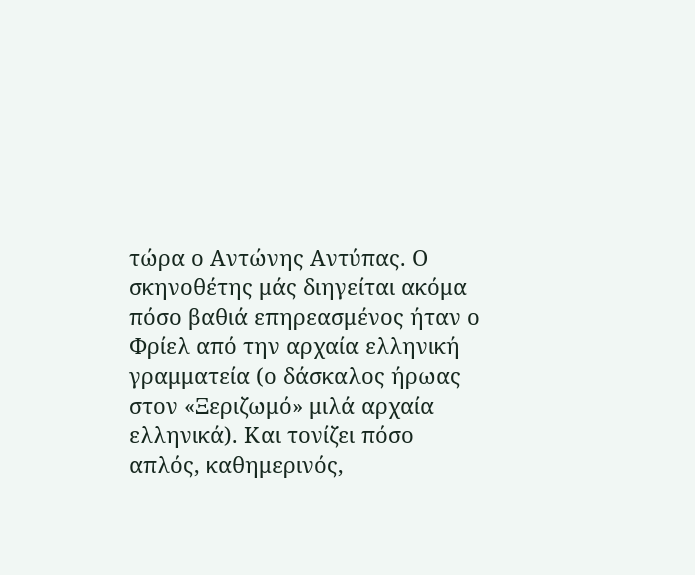τώρα ο Αντώνης Αντύπας. Ο σκηνοθέτης μάς διηγείται ακόμα πόσο βαθιά επηρεασμένος ήταν ο Φρίελ από την αρχαία ελληνική γραμματεία (ο δάσκαλος ήρωας στον «Ξεριζωμό» μιλά αρχαία ελληνικά). Και τονίζει πόσο απλός, καθημερινός,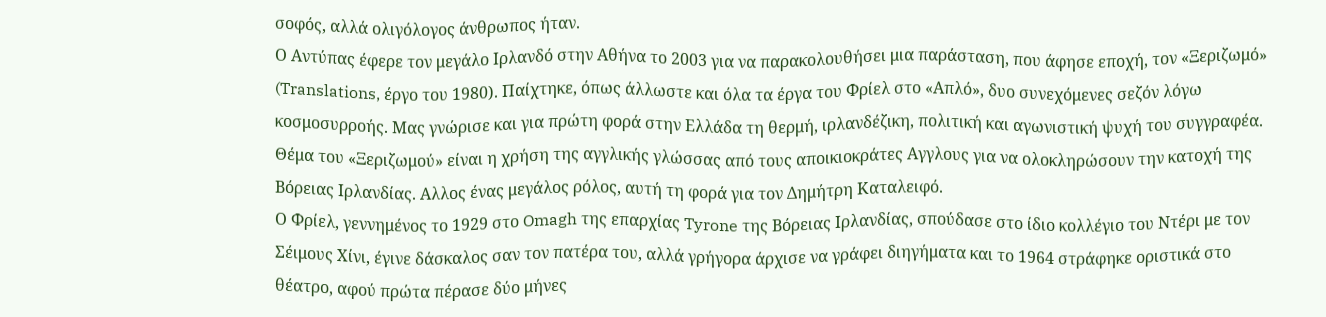σοφός, αλλά ολιγόλογος άνθρωπος ήταν.
Ο Αντύπας έφερε τον μεγάλο Ιρλανδό στην Αθήνα το 2003 για να παρακολουθήσει μια παράσταση, που άφησε εποχή, τον «Ξεριζωμό» (Translations, έργο του 1980). Παίχτηκε, όπως άλλωστε και όλα τα έργα του Φρίελ στο «Απλό», δυο συνεχόμενες σεζόν λόγω κοσμοσυρροής. Μας γνώρισε και για πρώτη φορά στην Ελλάδα τη θερμή, ιρλανδέζικη, πολιτική και αγωνιστική ψυχή του συγγραφέα.
Θέμα του «Ξεριζωμού» είναι η χρήση της αγγλικής γλώσσας από τους αποικιοκράτες Αγγλους για να ολοκληρώσουν την κατοχή της Βόρειας Ιρλανδίας. Αλλος ένας μεγάλος ρόλος, αυτή τη φορά για τον Δημήτρη Καταλειφό.
Ο Φρίελ, γεννημένος το 1929 στο Omagh της επαρχίας Tyrone της Βόρειας Ιρλανδίας, σπούδασε στο ίδιο κολλέγιο του Ντέρι με τον Σέιμους Χίνι, έγινε δάσκαλος σαν τον πατέρα του, αλλά γρήγορα άρχισε να γράφει διηγήματα και το 1964 στράφηκε οριστικά στο θέατρο, αφού πρώτα πέρασε δύο μήνες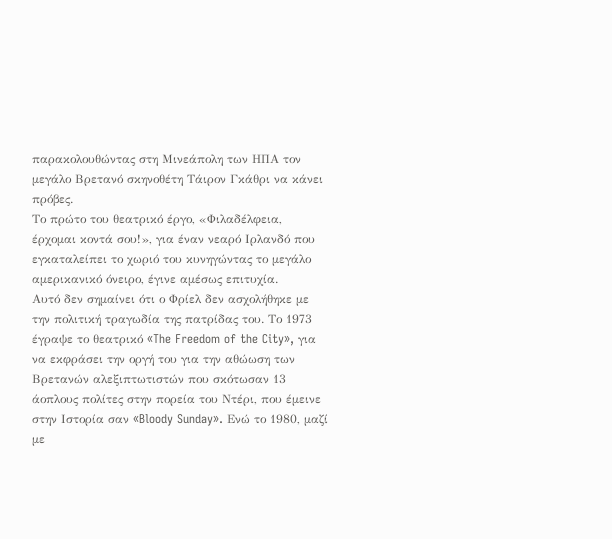παρακολουθώντας στη Μινεάπολη των ΗΠΑ τον μεγάλο Βρετανό σκηνοθέτη Τάιρον Γκάθρι να κάνει πρόβες.
Το πρώτο του θεατρικό έργο, «Φιλαδέλφεια, έρχομαι κοντά σου!», για έναν νεαρό Ιρλανδό που εγκαταλείπει το χωριό του κυνηγώντας το μεγάλο αμερικανικό όνειρο, έγινε αμέσως επιτυχία.
Αυτό δεν σημαίνει ότι ο Φρίελ δεν ασχολήθηκε με την πολιτική τραγωδία της πατρίδας του. Το 1973 έγραψε το θεατρικό «The Freedom of the City», για να εκφράσει την οργή του για την αθώωση των Βρετανών αλεξιπτωτιστών που σκότωσαν 13 άοπλους πολίτες στην πορεία του Ντέρι, που έμεινε στην Ιστορία σαν «Bloody Sunday». Ενώ το 1980, μαζί με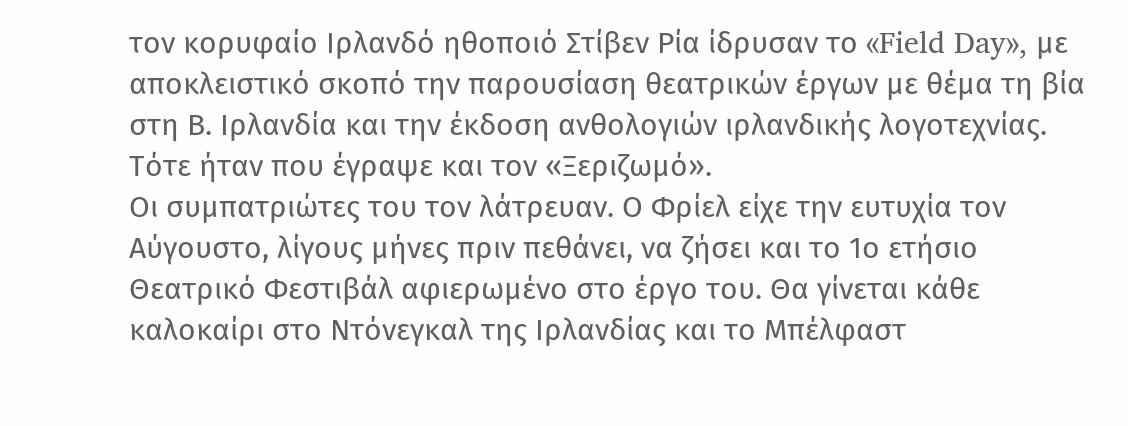τον κορυφαίο Ιρλανδό ηθοποιό Στίβεν Ρία ίδρυσαν το «Field Day», με αποκλειστικό σκοπό την παρουσίαση θεατρικών έργων με θέμα τη βία στη Β. Ιρλανδία και την έκδοση ανθολογιών ιρλανδικής λογοτεχνίας. Τότε ήταν που έγραψε και τον «Ξεριζωμό».
Οι συμπατριώτες του τον λάτρευαν. Ο Φρίελ είχε την ευτυχία τον Αύγουστο, λίγους μήνες πριν πεθάνει, να ζήσει και το 1ο ετήσιο Θεατρικό Φεστιβάλ αφιερωμένο στο έργο του. Θα γίνεται κάθε καλοκαίρι στο Ντόνεγκαλ της Ιρλανδίας και το Μπέλφαστ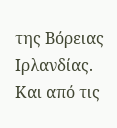της Βόρειας Ιρλανδίας. Και από τις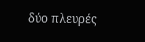δύο πλευρές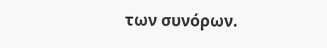των συνόρων.